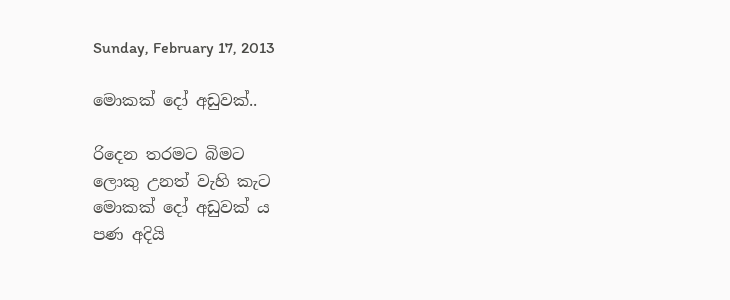Sunday, February 17, 2013

මොකක් දෝ අඩුවක්..

රිදෙන තරමට බිමට
ලොකු උනත් වැහි කැට
මොකක් දෝ අඩුවක් ය
පණ අදියි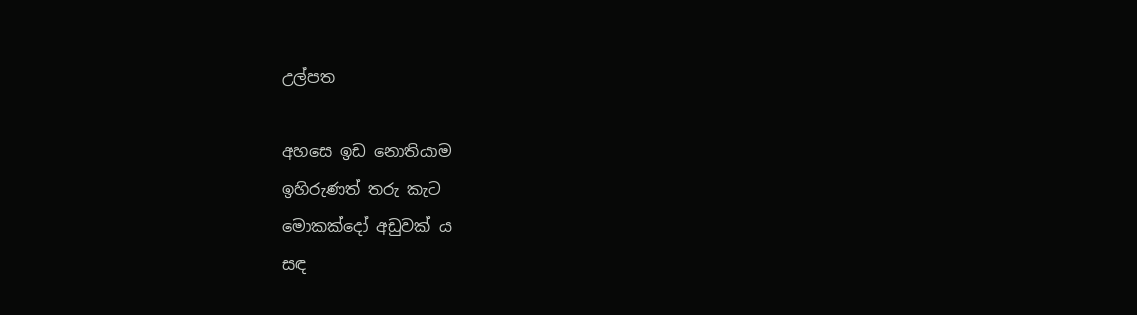උල්පත

අහසෙ ඉඩ නොතියාම
ඉහිරුණත් තරු කැට
මොකක්දෝ අඩුවක් ය
සඳ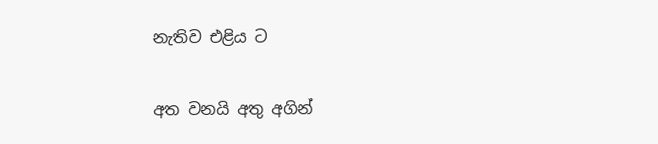නැතිව එළිය ට

අත වනයි අතු අගින්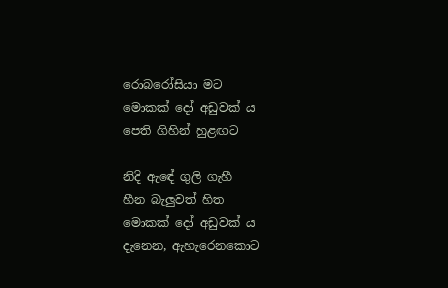රොබරෝසියා මට
මොකක් දෝ අඩුවක් ය
පෙති ගිහින් හුළඟට

නිදි ඇඳේ ගුලි ගැහී
හීන බැලුවත් හිත
මොකක් දෝ අඩුවක් ය
දැනෙන, ඇහැරෙනකොට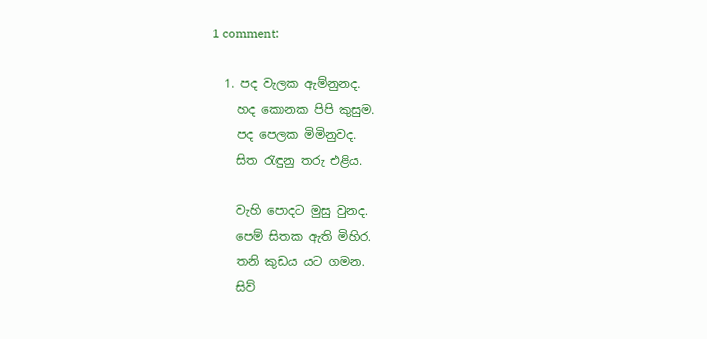1 comment:

  1. පද වැලක ඇම්නුනද.
    හද කොනක පිපි කුසුම.
    පද පෙලක මිමිනුවද.
    සිත රැඳුනු තරු එළිය.

    වැහි පොදට මුසු වුනද.
    පෙම් සිතක ඇති මිහිර.
    තනි කුඩය යට ගමන.
    සිව්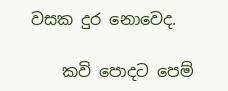වසක දුර නොවෙද.

    කවි පොදට පෙම්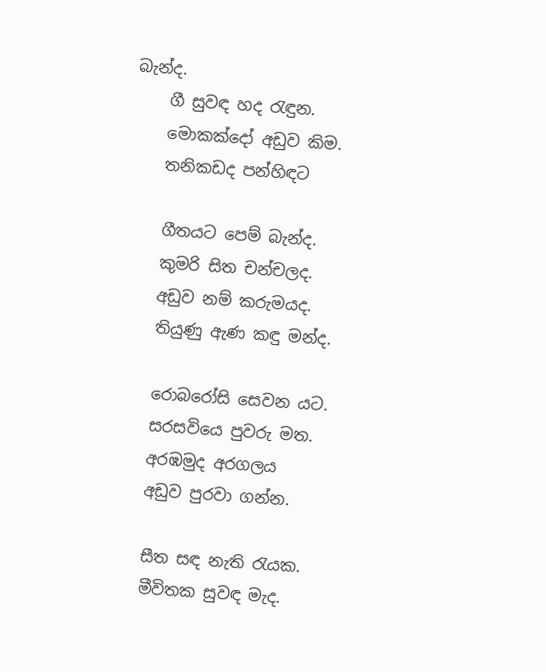බැන්ද.
    ගී සුවඳ හද රැඳුන.
    මොකක්දෝ අඩුව කිම.
    තනිකඩද පන්හිඳට

    ගීතයට පෙම් බැන්ද.
    කුමරි සිත චන්චලද.
    අඩුව නම් කරුමයද.
    තියුණු ඇණ කඳු මන්ද.

    රොබරෝසි සෙවන යට.
    සරසවියෙ පුවරු මත.
    අරඹමුද අරගලය
    අඩුව පුරවා ගන්න.

    සීත සඳ නැති රැයක.
    මීවිතක සුවඳ මැද.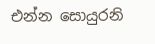එන්න සොයුරනි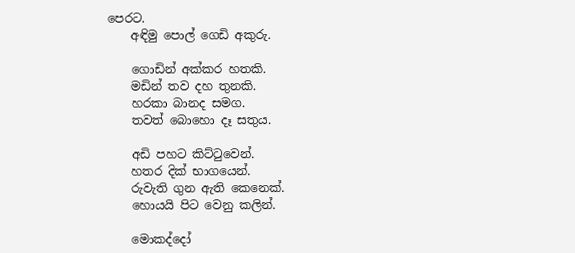පෙරට.
    අඳිමු පොල් ගෙඩි අකුරු.

    ගොඩින් අක්කර හතකි.
    මඩින් තව දහ තුනකි.
    හරකා බානද සමග.
    තවත් බොහො දෑ සතුය.

    අඩි පහට කිට්ටුවෙන්.
    හතර දික් භාගයෙන්.
    රුවැති ගුන ඇති කෙනෙක්.
    හොයයි පිට වෙනු කලින්.

    මොකද්දෝ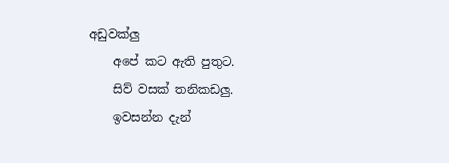අඩුවක්ලු
    අපේ කට ඇති පුතුට.
    සිව් වසක් තනිකඩලු.
    ඉවසන්න දැන්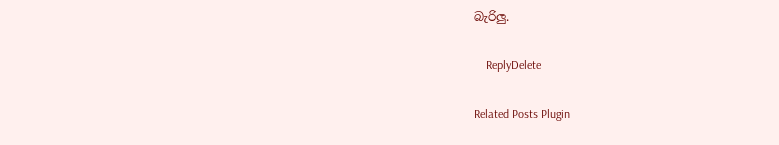බැරිලු.

    ReplyDelete

Related Posts Plugin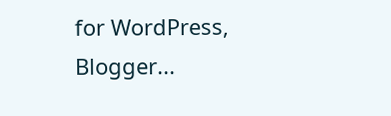for WordPress, Blogger...